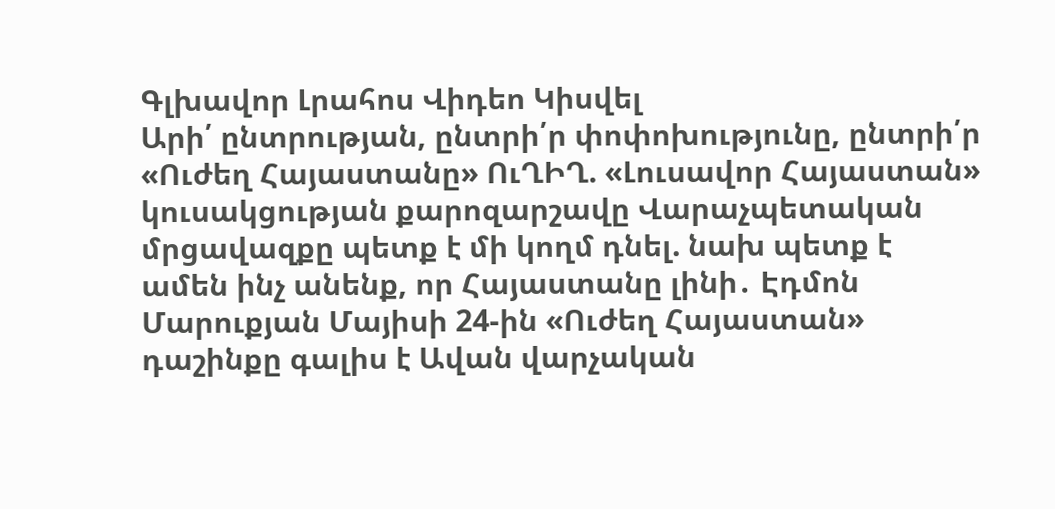Գլխավոր Լրահոս Վիդեո Կիսվել
Արի՛ ընտրության, ընտրի՛ր փոփոխությունը, ընտրի՛ր «Ուժեղ Հայաստանը» ՈւՂԻՂ. «Լուսավոր Հայաստան» կուսակցության քարոզարշավը Վարաչպետական մրցավազքը պետք է մի կողմ դնել. նախ պետք է ամեն ինչ անենք, որ Հայաստանը լինի․ Էդմոն Մարուքյան Մայիսի 24-ին «Ուժեղ Հայաստան» դաշինքը գալիս է Ավան վարչական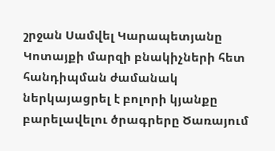շրջան Սամվել Կարապետյանը Կոտայքի մարզի բնակիչների հետ հանդիպման ժամանակ ներկայացրել է բոլորի կյանքը բարելավելու ծրագրերը Ծառայում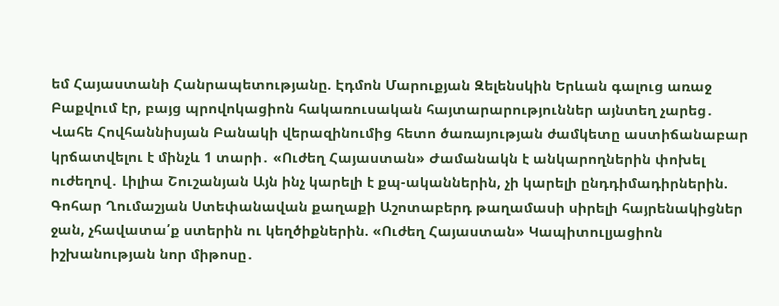եմ Հայաստանի Հանրապետությանը. Էդմոն Մարուքյան Զելենսկին Երևան գալուց առաջ Բաքվում էր, բայց պրովոկացիոն հակառուսական հայտարարություններ այնտեղ չարեց․ Վահե Հովհաննիսյան Բանակի վերազինումից հետո ծառայության ժամկետը աստիճանաբար կրճատվելու է մինչև 1 տարի․ «Ուժեղ Հայաստան» Ժամանակն է անկարողներին փոխել ուժեղով․ Լիլիա Շուշանյան Այն ինչ կարելի է քպ-ականներին, չի կարելի ընդդիմադիրներին. Գոհար Ղումաշյան Ստեփանավան քաղաքի Աշոտաբերդ թաղամասի սիրելի հայրենակիցներ ջան, չհավատա՛ք ստերին ու կեղծիքներին. «Ուժեղ Հայաստան» Կապիտուլյացիոն իշխանության նոր միթոսը․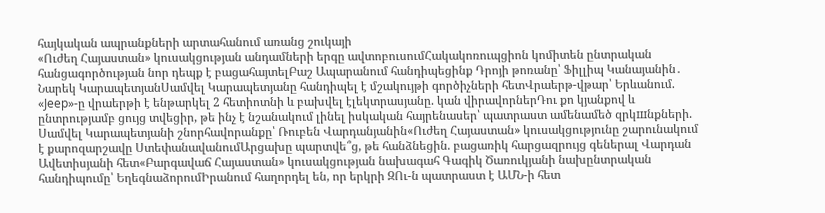հայկական ապրանքների արտահանում առանց շուկայի
«Ուժեղ Հայաստան» կուսակցության անդամների երգը ավտոբուսումՀակակոռուպցիոն կոմիտեն ընտրական հանցագործության նոր դեպք է բացահայտելԲաշ Ապարանում հանդիպեցինք Դրոյի թոռանը՝ Ֆիլլիպ Կանայանին․ Նարեկ ԿարապետյանՍամվել Կարապետյանը հանդիպել է մշակույթի գործիչների հետՎրաերթ-վթար՝ Երևանում. «Jeep»-ը վրաերթի է ենթարկել 2 հետիոտնի և բախվել էլեկտրասյանը. կան վիրավորներԴու քո կյանքով և ընտրությամբ ցույց տվեցիր, թե ինչ է նշանակում լինել իսկական հայրենասեր՝ պատրաստ ամենամեծ զրկшնքների. Սամվել Կարապետյանի շնորհավորանքը՝ Ռուբեն Վարդանյանին«Ուժեղ Հայաստան» կուսակցությունը շարունակում է քարոզարշավը ՍտեփանավանումԱրցախը պարտվե՞ց, թե հանձնեցին. բացառիկ հարցազրույց գեներալ Վարդան Ավետիսյանի հետ«Բարգավաճ Հայաստան» կուսակցության նախագահ Գագիկ Ծառուկյանի նախընտրական հանդիպումը՝ ԵղեգնաձորումԻրանում հաղորդել են, որ երկրի ԶՈւ-ն պատրաստ է ԱՄՆ-ի հետ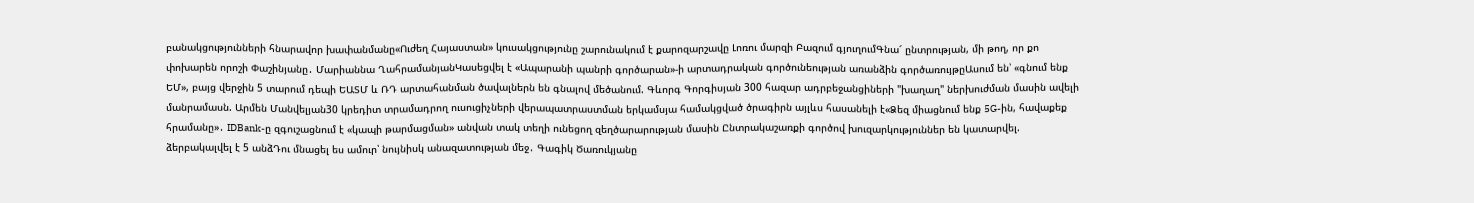բանակցությունների հնարավոր խափանմանը«Ուժեղ Հայաստան» կուսակցությունը շարունակում է քարոզարշավը Լոռու մարզի Բազում գյուղումԳնա՜ ընտրության, մի թող, որ քո փոխարեն որոշի Փաշինյանը․ Մարիաննա ՂահրամանյանԿասեցվել է «Ապարանի պանրի գործարան»-ի արտադրական գործունեության առանձին գործառույթըԱսում են՝ «գնում ենք ԵՄ», բայց վերջին 5 տարում դեպի ԵԱՏՄ և ՌԴ արտահանման ծավալներն են գնալով մեծանում. Գևորգ Գորգիսյան 300 հազար ադրբեջանցիների "խաղաղ" ներխուժման մասին ավելի մանրամասն. Արմեն Մանվելյան30 կրեդիտ տրամադրող ուսուցիչների վերապատրաստման երկամսյա համակցված ծրագիրն այլևս հասանելի է«Ձեզ միացնում ենք 5G-ին, հավաքեք հրամանը»․ IDBank-ը զգուշացնում է «կապի թարմացման» անվան տակ տեղի ունեցող զեղծարարության մասին Ընտրակաշառքի գործով խուզարկություններ են կատարվել. ձերբակալվել է 5 անձԴու մնացել ես ամուր՝ նույնիսկ անազատության մեջ․ Գագիկ Ծառուկյանը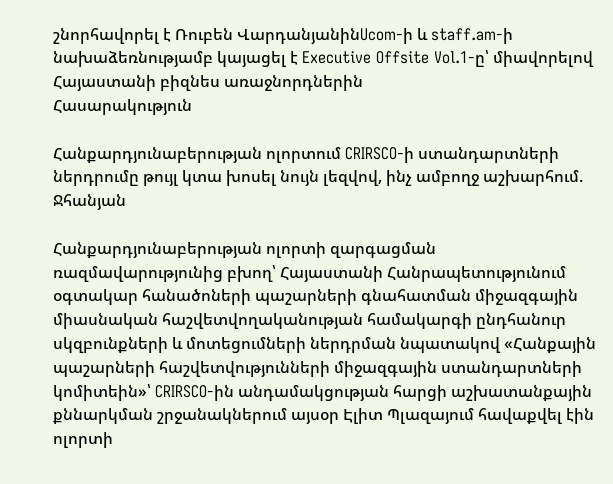շնորհավորել է Ռուբեն ՎարդանյանինUcom-ի և staff.am-ի նախաձեռնությամբ կայացել է Executive Offsite Vol.1-ը՝ միավորելով Հայաստանի բիզնես առաջնորդներին
Հասարակություն

Հանքարդյունաբերության ոլորտում CRIRSCO-ի ստանդարտների ներդրումը թույլ կտա խոսել նույն լեզվով, ինչ ամբողջ աշխարհում. Ջհանյան

Հանքարդյունաբերության ոլորտի զարգացման ռազմավարությունից բխող՝ Հայաստանի Հանրապետությունում օգտակար հանածոների պաշարների գնահատման միջազգային միասնական հաշվետվողականության համակարգի ընդհանուր սկզբունքների և մոտեցումների ներդրման նպատակով «Հանքային պաշարների հաշվետվությունների միջազգային ստանդարտների կոմիտեին»՝ CRIRSCO-ին անդամակցության հարցի աշխատանքային քննարկման շրջանակներում այսօր Էլիտ Պլազայում հավաքվել էին ոլորտի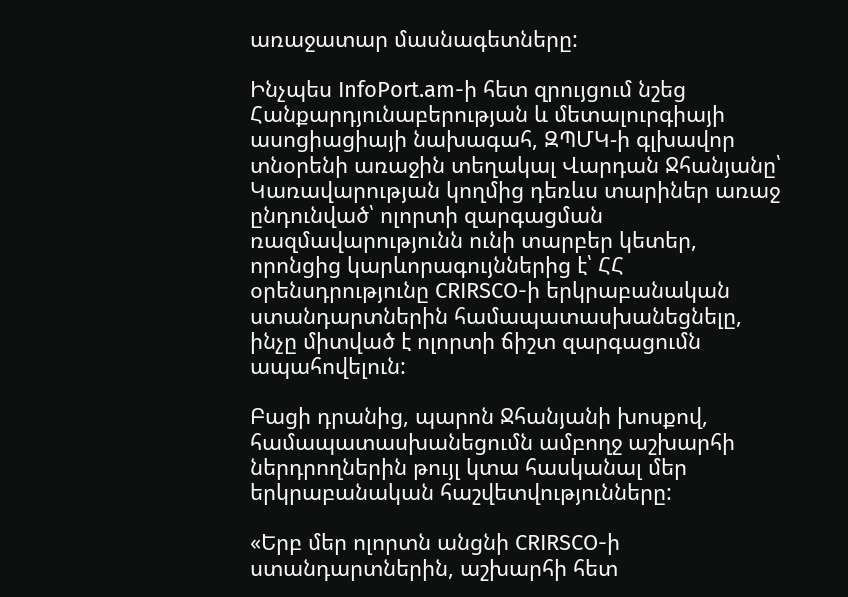առաջատար մասնագետները:

Ինչպես InfoPort.am-ի հետ զրույցում նշեց Հանքարդյունաբերության և մետալուրգիայի ասոցիացիայի նախագահ, ԶՊՄԿ-ի գլխավոր տնօրենի առաջին տեղակալ Վարդան Ջհանյանը՝ Կառավարության կողմից դեռևս տարիներ առաջ ընդունված՝ ոլորտի զարգացման ռազմավարությունն ունի տարբեր կետեր, որոնցից կարևորագույններից է՝ ՀՀ օրենսդրությունը CRIRSCO-ի երկրաբանական ստանդարտներին համապատասխանեցնելը, ինչը միտված է ոլորտի ճիշտ զարգացումն ապահովելուն:

Բացի դրանից, պարոն Ջհանյանի խոսքով, համապատասխանեցումն ամբողջ աշխարհի ներդրողներին թույլ կտա հասկանալ մեր երկրաբանական հաշվետվությունները:

«Երբ մեր ոլորտն անցնի CRIRSCO-ի ստանդարտներին, աշխարհի հետ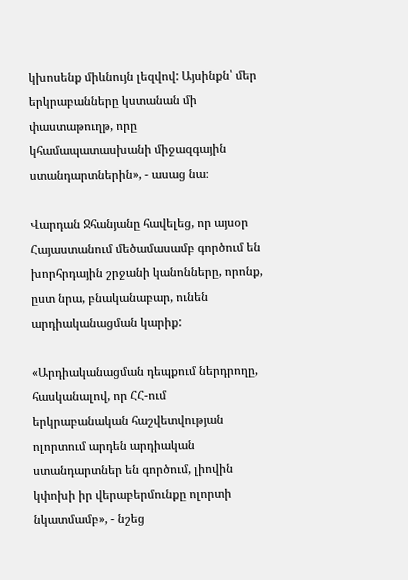կխոսենք միևնույն լեզվով: Այսինքն՝ մեր երկրաբանները կստանան մի փաստաթուղթ, որը կհամապատասխանի միջազգային ստանդարտներին», - ասաց նա։

Վարդան Ջհանյանը հավելեց, որ այսօր Հայաստանում մեծամասամբ գործում են խորհրդային շրջանի կանոնները, որոնք, ըստ նրա, բնականաբար, ունեն արդիականացման կարիք:

«Արդիականացման դեպքում ներդրողը, հասկանալով, որ ՀՀ-ում երկրաբանական հաշվետվության ոլորտում արդեն արդիական ստանդարտներ են գործում, լիովին կփոխի իր վերաբերմունքը ոլորտի նկատմամբ», - նշեց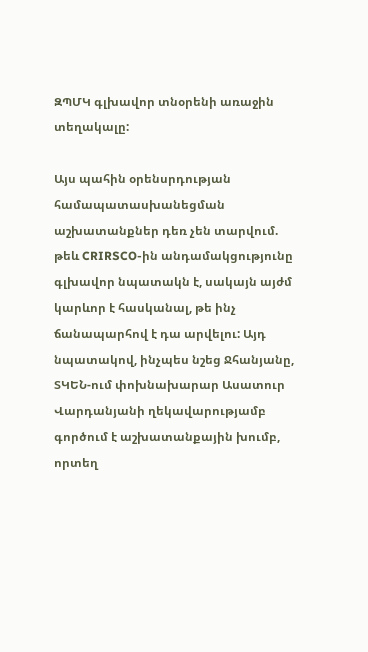ԶՊՄԿ գլխավոր տնօրենի առաջին տեղակալը:

Այս պահին օրենսրդության համապատասխանեցման աշխատանքներ դեռ չեն տարվում. թեև CRIRSCO-ին անդամակցությունը գլխավոր նպատակն է, սակայն այժմ կարևոր է հասկանալ, թե ինչ ճանապարհով է դա արվելու: Այդ նպատակով, ինչպես նշեց Ջհանյանը, ՏԿԵՆ-ում փոխնախարար Ասատուր Վարդանյանի ղեկավարությամբ գործում է աշխատանքային խումբ, որտեղ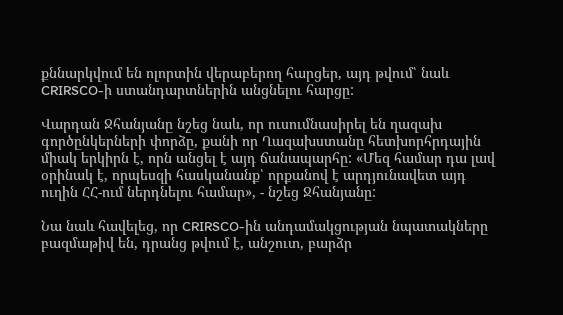քննարկվում են ոլորտին վերաբերող հարցեր, այդ թվում՝ նաև CRIRSCO-ի ստանդարտներին անցնելու հարցը:

Վարդան Ջհանյանը նշեց նաև, որ ուսումնասիրել են ղազախ գործընկերների փորձը, քանի որ Ղազախստանը հետխորհրդային միակ երկիրն է, որն անցել է այդ ճանապարհը: «Մեզ համար դա լավ օրինակ է, որպեսզի հասկանանք՝ որքանով է արդյունավետ այդ ուղին ՀՀ-ում ներդնելու համար», - նշեց Ջհանյանը:

Նա նաև հավելեց, որ CRIRSCO-ին անդամակցության նպատակները բազմաթիվ են, դրանց թվում է, անշուտ, բարձր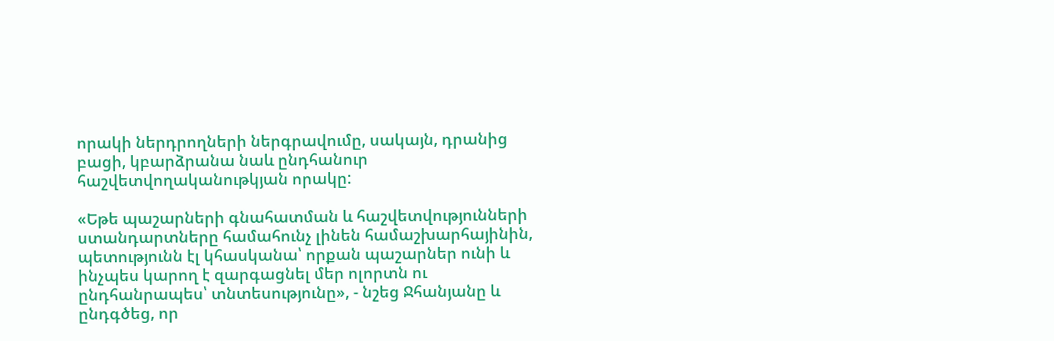որակի ներդրողների ներգրավումը, սակայն, դրանից բացի, կբարձրանա նաև ընդհանուր հաշվետվողականութկյան որակը:

«Եթե պաշարների գնահատման և հաշվետվությունների ստանդարտները համահունչ լինեն համաշխարհայինին, պետությունն էլ կհասկանա՝ որքան պաշարներ ունի և ինչպես կարող է զարգացնել մեր ոլորտն ու ընդհանրապես՝ տնտեսությունը», - նշեց Ջհանյանը և ընդգծեց, որ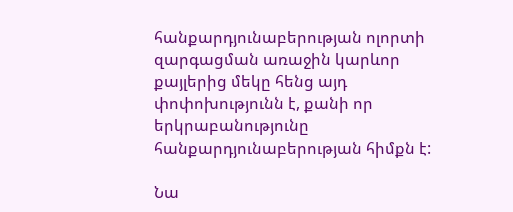հանքարդյունաբերության ոլորտի զարգացման առաջին կարևոր քայլերից մեկը հենց այդ փոփոխությունն է, քանի որ երկրաբանությունը հանքարդյունաբերության հիմքն է:

Նա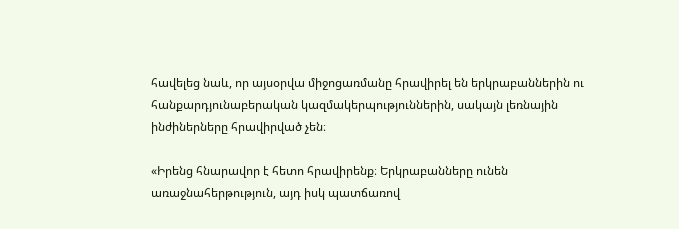հավելեց նաև, որ այսօրվա միջոցառմանը հրավիրել են երկրաբաններին ու հանքարդյունաբերական կազմակերպություններին, սակայն լեռնային ինժիներները հրավիրված չեն։

«Իրենց հնարավոր է հետո հրավիրենք։ Երկրաբանները ունեն առաջնահերթություն, այդ իսկ պատճառով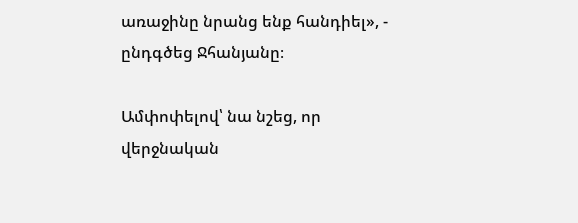առաջինը նրանց ենք հանդիել», - ընդգծեց Ջհանյանը։

Ամփոփելով՝ նա նշեց, որ վերջնական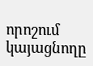որոշում կայացնողը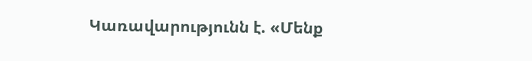Կառավարությունն է. «Մենք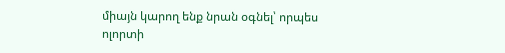միայն կարող ենք նրան օգնել՝ որպես ոլորտի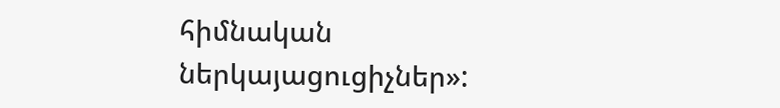հիմնական ներկայացուցիչներ»: